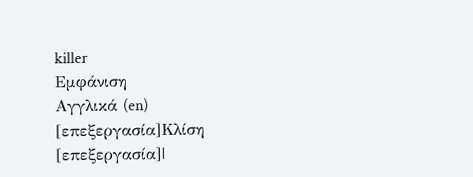killer
Εμφάνιση
Αγγλικά (en)
[επεξεργασία]Κλίση
[επεξεργασία]|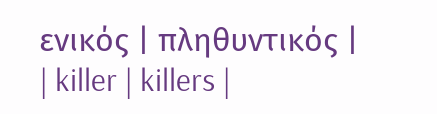ενικός | πληθυντικός |
| killer | killers |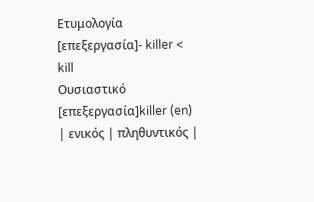Ετυμολογία
[επεξεργασία]- killer < kill
Ουσιαστικό
[επεξεργασία]killer (en)
| ενικός | πληθυντικός |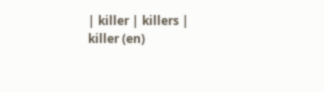| killer | killers |
killer (en)